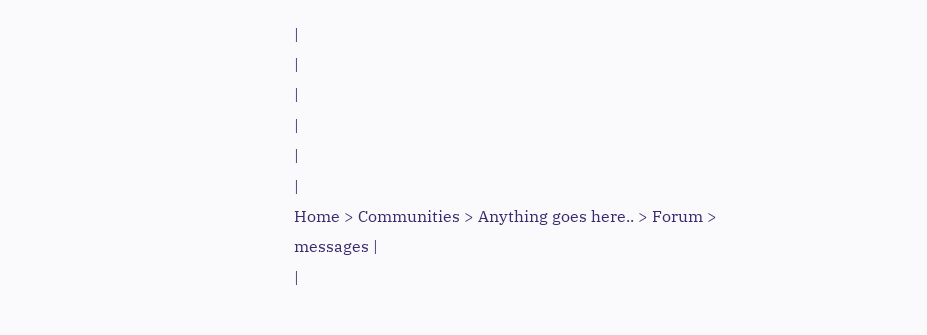|
|
|
|
|
|
Home > Communities > Anything goes here.. > Forum > messages |
|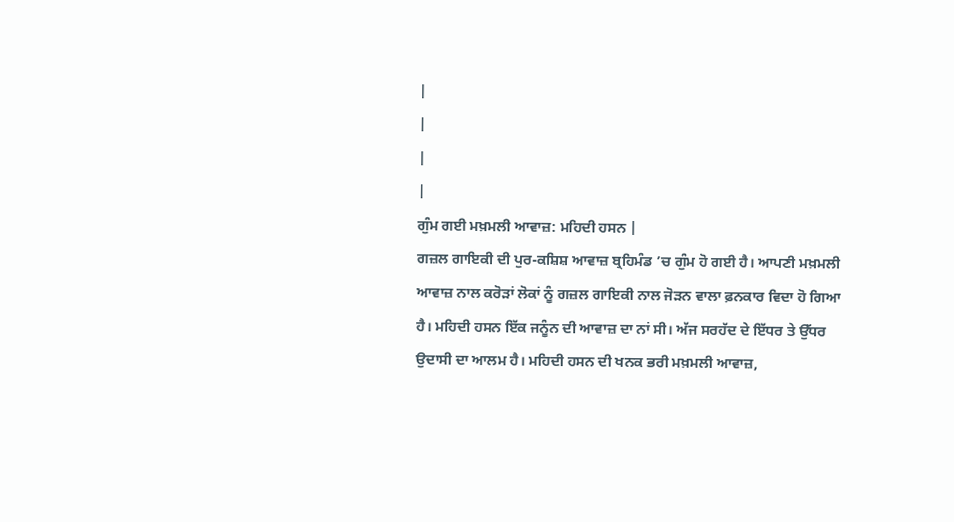|
|
|
|
ਗੁੰਮ ਗਈ ਮਖ਼ਮਲੀ ਆਵਾਜ਼: ਮਹਿਦੀ ਹਸਨ |
ਗਜ਼ਲ ਗਾਇਕੀ ਦੀ ਪੁਰ-ਕਸ਼ਿਸ਼ ਆਵਾਜ਼ ਬ੍ਰਹਿਮੰਡ ’ਚ ਗੁੰਮ ਹੋ ਗਈ ਹੈ। ਆਪਣੀ ਮਖ਼ਮਲੀ ਆਵਾਜ਼ ਨਾਲ ਕਰੋੜਾਂ ਲੋਕਾਂ ਨੂੰ ਗਜ਼ਲ ਗਾਇਕੀ ਨਾਲ ਜੋੜਨ ਵਾਲਾ ਫ਼ਨਕਾਰ ਵਿਦਾ ਹੋ ਗਿਆ ਹੈ। ਮਹਿਦੀ ਹਸਨ ਇੱਕ ਜਨੂੰਨ ਦੀ ਆਵਾਜ਼ ਦਾ ਨਾਂ ਸੀ। ਅੱਜ ਸਰਹੱਦ ਦੇ ਇੱਧਰ ਤੇ ਉੱਧਰ ਉਦਾਸੀ ਦਾ ਆਲਮ ਹੈ। ਮਹਿਦੀ ਹਸਨ ਦੀ ਖਨਕ ਭਰੀ ਮਖ਼ਮਲੀ ਆਵਾਜ਼,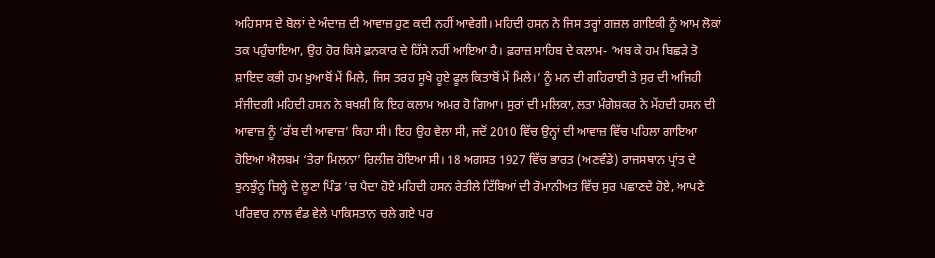ਅਹਿਸਾਸ ਦੇ ਬੋਲਾਂ ਦੇ ਅੰਦਾਜ਼ ਦੀ ਆਵਾਜ਼ ਹੁਣ ਕਦੀ ਨਹੀਂ ਆਵੇਗੀ। ਮਹਿਦੀ ਹਸਨ ਨੇ ਜਿਸ ਤਰ੍ਹਾਂ ਗਜ਼ਲ ਗਾਇਕੀ ਨੂੰ ਆਮ ਲੋਕਾਂ ਤਕ ਪਹੁੰਚਾਇਆ, ਉਹ ਹੋਰ ਕਿਸੇ ਫ਼ਨਕਾਰ ਦੇ ਹਿੱਸੇ ਨਹੀਂ ਆਇਆ ਹੈ। ਫ਼ਰਾਜ਼ ਸਾਹਿਬ ਦੇ ਕਲਾਮ- ‘ਅਬ ਕੇ ਹਮ ਬਿਛੜੇ ਤੋ ਸ਼ਾਇਦ ਕਭੀ ਹਮ ਖ਼ੁਆਬੋਂ ਮੇਂ ਮਿਲੇ, ਜਿਸ ਤਰਹ ਸੂਖੇ ਹੂਏ ਫੂਲ ਕਿਤਾਬੋਂ ਮੇਂ ਮਿਲੇ।’ ਨੂੰ ਮਨ ਦੀ ਗਹਿਰਾਈ ਤੇ ਸੁਰ ਦੀ ਅਜਿਹੀ ਸੰਜੀਦਗੀ ਮਹਿਦੀ ਹਸਨ ਨੇ ਬਖਸ਼ੀ ਕਿ ਇਹ ਕਲਾਮ ਅਮਰ ਹੋ ਗਿਆ। ਸੁਰਾਂ ਦੀ ਮਲਿਕਾ, ਲਤਾ ਮੰਗੇਸ਼ਕਰ ਨੇ ਮੇਂਹਦੀ ਹਸਨ ਦੀ ਆਵਾਜ਼ ਨੂੰ ‘ਰੱਬ ਦੀ ਆਵਾਜ਼’ ਕਿਹਾ ਸੀ। ਇਹ ਉਹ ਵੇਲਾ ਸੀ, ਜਦੋਂ 2010 ਵਿੱਚ ਉਨ੍ਹਾਂ ਦੀ ਆਵਾਜ਼ ਵਿੱਚ ਪਹਿਲਾ ਗਾਇਆ ਹੋਇਆ ਐਲਬਮ ‘ਤੇਰਾ ਮਿਲਨਾ’ ਰਿਲੀਜ਼ ਹੋਇਆ ਸੀ। 18 ਅਗਸਤ 1927 ਵਿੱਚ ਭਾਰਤ (ਅਣਵੰਡੇ) ਰਾਜਸਥਾਨ ਪ੍ਰਾਂਤ ਦੇ ਝੁਨਝੁੰਨੂ ਜ਼ਿਲ੍ਹੇ ਦੇ ਲੂਣਾ ਪਿੰਡ ’ਚ ਪੈਦਾ ਹੋਏ ਮਹਿਦੀ ਹਸਨ ਰੇਤੀਲੇ ਟਿੱਬਿਆਂ ਦੀ ਰੋਮਾਨੀਅਤ ਵਿੱਚ ਸੁਰ ਪਛਾਣਦੇ ਹੋਏ, ਆਪਣੇ ਪਰਿਵਾਰ ਨਾਲ ਵੰਡ ਵੇਲੇ ਪਾਕਿਸਤਾਨ ਚਲੇ ਗਏ ਪਰ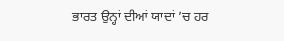ਭਾਰਤ ਉਨ੍ਹਾਂ ਦੀਆਂ ਯਾਦਾਂ ’ਚ ਹਰ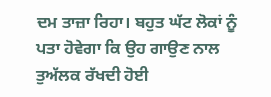ਦਮ ਤਾਜ਼ਾ ਰਿਹਾ। ਬਹੁਤ ਘੱਟ ਲੋਕਾਂ ਨੂੰ ਪਤਾ ਹੋਵੇਗਾ ਕਿ ਉਹ ਗਾਉਣ ਨਾਲ ਤੁਅੱਲਕ ਰੱਖਦੀ ਹੋਈ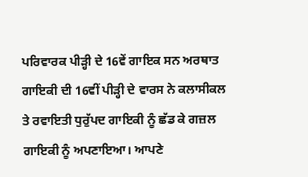ਪਰਿਵਾਰਕ ਪੀੜ੍ਹੀ ਦੇ 16ਵੇਂ ਗਾਇਕ ਸਨ ਅਰਥਾਤ ਗਾਇਕੀ ਦੀ 16ਵੀਂ ਪੀੜ੍ਹੀ ਦੇ ਵਾਰਸ ਨੇ ਕਲਾਸੀਕਲ ਤੇ ਰਵਾਇਤੀ ਧੁਰੁੱਪਦ ਗਾਇਕੀ ਨੂੰ ਛੱਡ ਕੇ ਗਜ਼ਲ ਗਾਇਕੀ ਨੂੰ ਅਪਣਾਇਆ। ਆਪਣੇ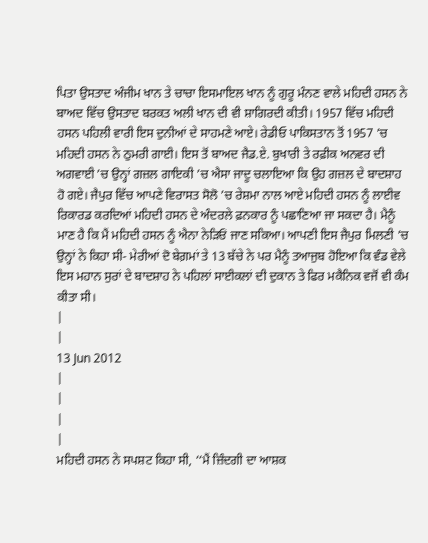ਪਿਤਾ ਉਸਤਾਦ ਅੰਜੀਮ ਖਾਨ ਤੇ ਚਾਚਾ ਇਸਮਾਇਲ ਖਾਨ ਨੂੰ ਗੁਰੂ ਮੰਨਣ ਵਾਲੇ ਮਹਿਦੀ ਹਸਨ ਨੇ ਬਾਅਦ ਵਿੱਚ ਉਸਤਾਦ ਬਰਕਤ ਅਲੀ ਖਾਨ ਦੀ ਵੀ ਸ਼ਾਗਿਰਦੀ ਕੀਤੀ। 1957 ਵਿੱਚ ਮਹਿਦੀ ਹਸਨ ਪਹਿਲੀ ਵਾਰੀ ਇਸ ਦੁਨੀਆਂ ਦੇ ਸਾਹਮਣੇ ਆਏ। ਰੇਡੀਓ ਪਾਕਿਸਤਾਨ ਤੋਂ 1957 ’ਚ ਮਹਿਦੀ ਹਸਨ ਨੇ ਠੁਮਰੀ ਗਾਈ। ਇਸ ਤੋਂ ਬਾਅਦ ਜੈਡ.ਏ. ਬੁਖਾਰੀ ਤੇ ਰਫ਼ੀਕ ਅਨਵਰ ਦੀ ਅਗਵਾਈ ’ਚ ਉਨ੍ਹਾਂ ਗਜ਼ਲ ਗਾਇਕੀ ’ਚ ਐਸਾ ਜਾਦੂ ਚਲਾਇਆ ਕਿ ਉਹ ਗਜ਼ਲ ਦੇ ਬਾਦਸ਼ਾਹ ਹੋ ਗਏ। ਜੈਪੁਰ ਵਿੱਚ ਆਪਣੇ ਵਿਰਾਸਤ ਸੋਲੋ ’ਚ ਰੇਸ਼ਮਾ ਨਾਲ ਆਏ ਮਹਿਦੀ ਹਸਨ ਨੂੰ ਲਾਈਵ ਰਿਕਾਰਡ ਕਰਦਿਆਂ ਮਹਿਦੀ ਹਸਨ ਦੇ ਅੰਦਰਲੇ ਫ਼ਨਕਾਰ ਨੂੰ ਪਛਾਣਿਆ ਜਾ ਸਕਦਾ ਹੈ। ਮੈਨੂੰ ਮਾਣ ਹੈ ਕਿ ਮੈਂ ਮਹਿਦੀ ਹਸਨ ਨੂੰ ਐਨਾ ਨੇੜਿਓਂ ਜਾਣ ਸਕਿਆ। ਆਪਣੀ ਇਸ ਜੈਪੁਰ ਮਿਲਣੀ ’ਚ ਉਨ੍ਹਾਂ ਨੇ ਕਿਹਾ ਸੀ- ਮੇਰੀਆਂ ਦੋ ਬੇਗ਼ਮਾਂ ਤੇ 13 ਬੱਚੇ ਨੇ ਪਰ ਮੈਨੂੰ ਤਆਜੁਬ ਹੋਇਆ ਕਿ ਵੰਡ ਵੇਲੇ ਇਸ ਮਹਾਨ ਸੁਰਾਂ ਦੇ ਬਾਦਸ਼ਾਹ ਨੇ ਪਹਿਲਾਂ ਸਾਈਕਲਾਂ ਦੀ ਦੁਕਾਨ ਤੇ ਫਿਰ ਮਕੈਨਿਕ ਵਜੋਂ ਵੀ ਕੰਮ ਕੀਤਾ ਸੀ।
|
|
13 Jun 2012
|
|
|
|
ਮਹਿਦੀ ਹਸਨ ਨੇ ਸਪਸ਼ਟ ਕਿਹਾ ਸੀ, ‘‘ਮੈਂ ਜ਼ਿੰਦਗੀ ਦਾ ਆਸ਼ਕ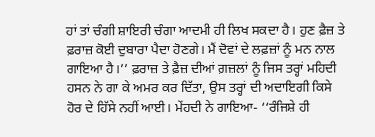ਹਾਂ ਤਾਂ ਚੰਗੀ ਸ਼ਾਇਰੀ ਚੰਗਾ ਆਦਮੀ ਹੀ ਲਿਖ ਸਕਦਾ ਹੈ। ਹੁਣ ਫ਼ੈਜ਼ ਤੇ ਫ਼ਰਾਜ਼ ਕੋਈ ਦੁਬਾਰਾ ਪੈਦਾ ਹੋਣਗੇ। ਮੈਂ ਦੋਵਾਂ ਦੇ ਲਫ਼ਜ਼ਾਂ ਨੂੰ ਮਨ ਨਾਲ ਗਾਇਆ ਹੈ।’’ ਫ਼ਰਾਜ਼ ਤੇ ਫ਼ੈਜ਼ ਦੀਆਂ ਗ਼ਜ਼ਲਾਂ ਨੂੰ ਜਿਸ ਤਰ੍ਹਾਂ ਮਹਿਦੀ ਹਸਨ ਨੇ ਗਾ ਕੇ ਅਮਰ ਕਰ ਦਿੱਤਾ, ਉਸ ਤਰ੍ਹਾਂ ਦੀ ਅਦਾਇਗੀ ਕਿਸੇ ਹੋਰ ਦੇ ਹਿੱਸੇ ਨਹੀਂ ਆਈ। ਮੇਂਹਦੀ ਨੇ ਗਾਇਆ- ‘‘ਰੰਜਿਸ਼ੇ ਹੀ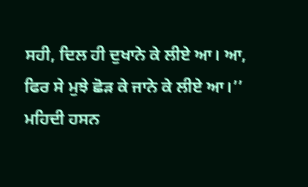ਸਹੀ, ਦਿਲ ਹੀ ਦੁਖਾਨੇ ਕੇ ਲੀਏ ਆ। ਆ, ਫਿਰ ਸੇ ਮੁਝੇ ਛੋੜ ਕੇ ਜਾਨੇ ਕੇ ਲੀਏ ਆ।’’ ਮਹਿਦੀ ਹਸਨ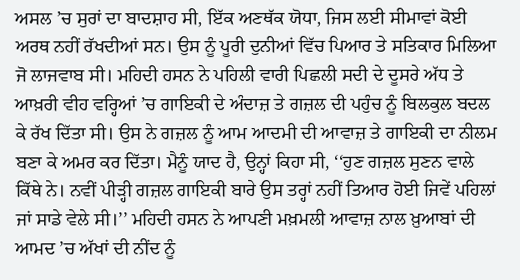ਅਸਲ ’ਚ ਸੁਰਾਂ ਦਾ ਬਾਦਸ਼ਾਹ ਸੀ, ਇੱਕ ਅਣਥੱਕ ਯੋਧਾ, ਜਿਸ ਲਈ ਸੀਮਾਵਾਂ ਕੋਈ ਅਰਥ ਨਹੀਂ ਰੱਖਦੀਆਂ ਸਨ। ਉਸ ਨੂੰ ਪੂਰੀ ਦੁਨੀਆਂ ਵਿੱਚ ਪਿਆਰ ਤੇ ਸਤਿਕਾਰ ਮਿਲਿਆ ਜੋ ਲਾਜਵਾਬ ਸੀ। ਮਹਿਦੀ ਹਸਨ ਨੇ ਪਹਿਲੀ ਵਾਰੀ ਪਿਛਲੀ ਸਦੀ ਦੇ ਦੂਸਰੇ ਅੱਧ ਤੇ ਆਖ਼ਰੀ ਵੀਹ ਵਰ੍ਹਿਆਂ ’ਚ ਗਾਇਕੀ ਦੇ ਅੰਦਾਜ਼ ਤੇ ਗਜ਼ਲ ਦੀ ਪਹੁੰਚ ਨੂੰ ਬਿਲਕੁਲ ਬਦਲ ਕੇ ਰੱਖ ਦਿੱਤਾ ਸੀ। ਉਸ ਨੇ ਗਜ਼ਲ ਨੂੰ ਆਮ ਆਦਮੀ ਦੀ ਆਵਾਜ਼ ਤੇ ਗਾਇਕੀ ਦਾ ਨੀਲਮ ਬਣਾ ਕੇ ਅਮਰ ਕਰ ਦਿੱਤਾ। ਮੈਨੂੰ ਯਾਦ ਹੈ, ਉਨ੍ਹਾਂ ਕਿਹਾ ਸੀ, ‘‘ਹੁਣ ਗਜ਼ਲ ਸੁਣਨ ਵਾਲੇ ਕਿੱਥੇ ਨੇ। ਨਵੀਂ ਪੀੜ੍ਹੀ ਗਜ਼ਲ ਗਾਇਕੀ ਬਾਰੇ ਉਸ ਤਰ੍ਹਾਂ ਨਹੀਂ ਤਿਆਰ ਹੋਈ ਜਿਵੇਂ ਪਹਿਲਾਂ ਜਾਂ ਸਾਡੇ ਵੇਲੇ ਸੀ।’’ ਮਹਿਦੀ ਹਸਨ ਨੇ ਆਪਣੀ ਮਖ਼ਮਲੀ ਆਵਾਜ਼ ਨਾਲ ਖ਼ੁਆਬਾਂ ਦੀ ਆਮਦ ’ਚ ਅੱਖਾਂ ਦੀ ਨੀਂਦ ਨੂੰ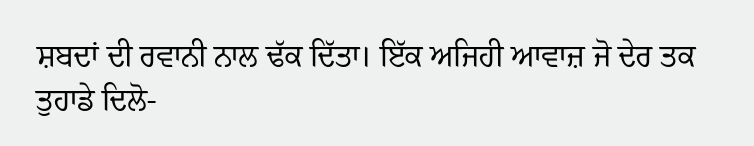ਸ਼ਬਦਾਂ ਦੀ ਰਵਾਨੀ ਨਾਲ ਢੱਕ ਦਿੱਤਾ। ਇੱਕ ਅਜਿਹੀ ਆਵਾਜ਼ ਜੋ ਦੇਰ ਤਕ ਤੁਹਾਡੇ ਦਿਲੋ-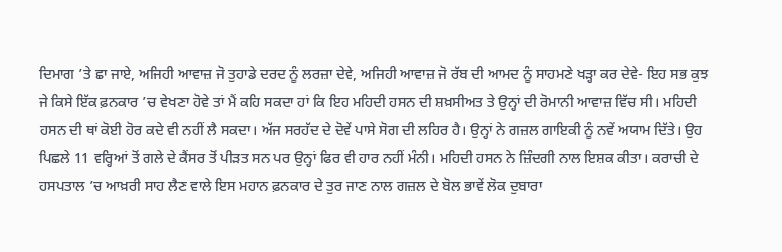ਦਿਮਾਗ ’ਤੇ ਛਾ ਜਾਏ, ਅਜਿਹੀ ਆਵਾਜ਼ ਜੋ ਤੁਹਾਡੇ ਦਰਦ ਨੂੰ ਲਰਜ਼ਾ ਦੇਵੇ, ਅਜਿਹੀ ਆਵਾਜ਼ ਜੋ ਰੱਬ ਦੀ ਆਮਦ ਨੂੰ ਸਾਹਮਣੇ ਖੜ੍ਹਾ ਕਰ ਦੇਵੇ- ਇਹ ਸਭ ਕੁਝ ਜੇ ਕਿਸੇ ਇੱਕ ਫ਼ਨਕਾਰ ’ਚ ਵੇਖਣਾ ਹੋਵੇ ਤਾਂ ਮੈਂ ਕਹਿ ਸਕਦਾ ਹਾਂ ਕਿ ਇਹ ਮਹਿਦੀ ਹਸਨ ਦੀ ਸ਼ਖ਼ਸੀਅਤ ਤੇ ਉਨ੍ਹਾਂ ਦੀ ਰੋਮਾਨੀ ਆਵਾਜ਼ ਵਿੱਚ ਸੀ। ਮਹਿਦੀ ਹਸਨ ਦੀ ਥਾਂ ਕੋਈ ਹੋਰ ਕਦੇ ਵੀ ਨਹੀਂ ਲੈ ਸਕਦਾ। ਅੱਜ ਸਰਹੱਦ ਦੇ ਦੋਵੇਂ ਪਾਸੇ ਸੋਗ ਦੀ ਲਹਿਰ ਹੈ। ਉਨ੍ਹਾਂ ਨੇ ਗਜ਼ਲ ਗਾਇਕੀ ਨੂੰ ਨਵੇਂ ਅਯਾਮ ਦਿੱਤੇ। ਉਹ ਪਿਛਲੇ 11 ਵਰ੍ਹਿਆਂ ਤੋਂ ਗਲੇ ਦੇ ਕੈਂਸਰ ਤੋਂ ਪੀੜਤ ਸਨ ਪਰ ਉਨ੍ਹਾਂ ਫਿਰ ਵੀ ਹਾਰ ਨਹੀਂ ਮੰਨੀ। ਮਹਿਦੀ ਹਸਨ ਨੇ ਜ਼ਿੰਦਗੀ ਨਾਲ ਇਸ਼ਕ ਕੀਤਾ। ਕਰਾਚੀ ਦੇ ਹਸਪਤਾਲ ’ਚ ਆਖ਼ਰੀ ਸਾਹ ਲੈਣ ਵਾਲੇ ਇਸ ਮਹਾਨ ਫ਼ਨਕਾਰ ਦੇ ਤੁਰ ਜਾਣ ਨਾਲ ਗਜ਼ਲ ਦੇ ਬੋਲ ਭਾਵੇਂ ਲੋਕ ਦੁਬਾਰਾ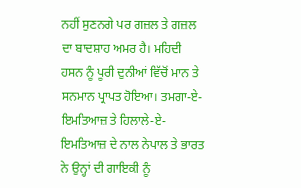ਨਹੀਂ ਸੁਣਨਗੇ ਪਰ ਗਜ਼ਲ ਤੇ ਗਜ਼ਲ ਦਾ ਬਾਦਸ਼ਾਹ ਅਮਰ ਹੈ। ਮਹਿਦੀ ਹਸਨ ਨੂੰ ਪੂਰੀ ਦੁਨੀਆਂ ਵਿੱਚੋਂ ਮਾਨ ਤੇ ਸਨਮਾਨ ਪ੍ਰਾਪਤ ਹੋਇਆ। ਤਮਗਾ-ਏ-ਇਮਤਿਆਜ਼ ਤੇ ਹਿਲਾਲੇ-ਏ-ਇਮਤਿਆਜ਼ ਦੇ ਨਾਲ ਨੇਪਾਲ ਤੇ ਭਾਰਤ ਨੇ ਉਨ੍ਹਾਂ ਦੀ ਗਾਇਕੀ ਨੂੰ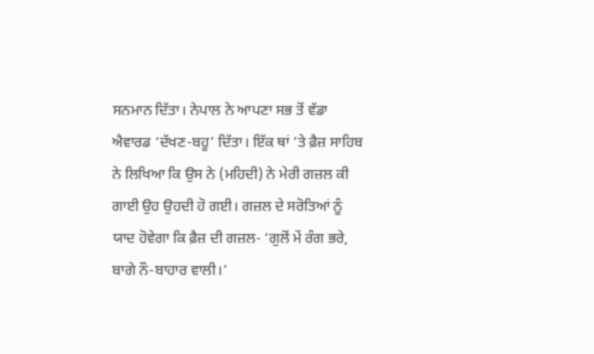ਸਨਮਾਨ ਦਿੱਤਾ। ਨੇਪਾਲ ਨੇ ਆਪਣਾ ਸਭ ਤੋਂ ਵੱਡਾ ਐਵਾਰਡ ‘ਦੱਖਣ-ਬਹੂ’ ਦਿੱਤਾ। ਇੱਕ ਥਾਂ ’ਤੇ ਫ਼ੈਜ਼ ਸਾਹਿਬ ਨੇ ਲਿਖਿਆ ਕਿ ਉਸ ਨੇ (ਮਹਿਦੀ) ਨੇ ਮੇਰੀ ਗਜ਼ਲ ਕੀ ਗਾਈ ਉਹ ਉਹਦੀ ਹੋ ਗਈ। ਗਜ਼ਲ ਦੇ ਸਰੋਤਿਆਂ ਨੂੰ ਯਾਦ ਹੋਵੇਗਾ ਕਿ ਫ਼ੈਜ਼ ਦੀ ਗਜ਼ਲ- ‘ਗੁਲੋਂ ਮੇਂ ਰੰਗ ਭਰੇ, ਬਾਗੇ ਨੌ-ਬਾਹਾਰ ਵਾਲੀ।’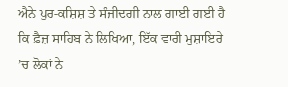ਐਨੇ ਪੁਰ-ਕਸ਼ਿਸ਼ ਤੇ ਸੰਜੀਦਗੀ ਨਾਲ ਗਾਈ ਗਈ ਹੈ ਕਿ ਫ਼ੈਜ਼ ਸਾਹਿਬ ਨੇ ਲਿਖਿਆ, ਇੱਕ ਵਾਰੀ ਮੁਸ਼ਾਇਰੇ ’ਚ ਲੋਕਾਂ ਨੇ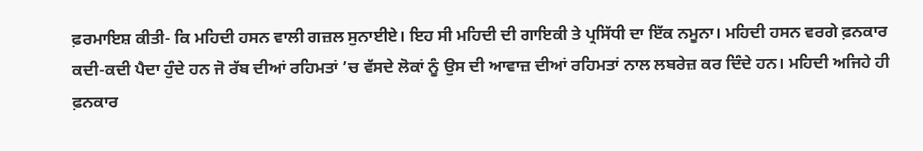ਫ਼ਰਮਾਇਸ਼ ਕੀਤੀ- ਕਿ ਮਹਿਦੀ ਹਸਨ ਵਾਲੀ ਗਜ਼ਲ ਸੁਨਾਈਏ। ਇਹ ਸੀ ਮਹਿਦੀ ਦੀ ਗਾਇਕੀ ਤੇ ਪ੍ਰਸਿੱਧੀ ਦਾ ਇੱਕ ਨਮੂਨਾ। ਮਹਿਦੀ ਹਸਨ ਵਰਗੇ ਫ਼ਨਕਾਰ ਕਦੀ-ਕਦੀ ਪੈਦਾ ਹੁੰਦੇ ਹਨ ਜੋ ਰੱਬ ਦੀਆਂ ਰਹਿਮਤਾਂ ’ਚ ਵੱਸਦੇ ਲੋਕਾਂ ਨੂੰ ਉਸ ਦੀ ਆਵਾਜ਼ ਦੀਆਂ ਰਹਿਮਤਾਂ ਨਾਲ ਲਬਰੇਜ਼ ਕਰ ਦਿੰਦੇ ਹਨ। ਮਹਿਦੀ ਅਜਿਹੇ ਹੀ ਫ਼ਨਕਾਰ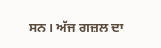ਸਨ। ਅੱਜ ਗਜ਼ਲ ਦਾ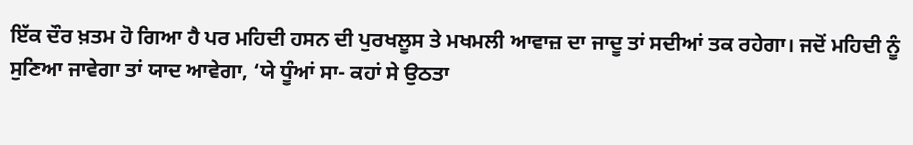ਇੱਕ ਦੌਰ ਖ਼ਤਮ ਹੋ ਗਿਆ ਹੈ ਪਰ ਮਹਿਦੀ ਹਸਨ ਦੀ ਪੁਰਖਲੂਸ ਤੇ ਮਖਮਲੀ ਆਵਾਜ਼ ਦਾ ਜਾਦੂ ਤਾਂ ਸਦੀਆਂ ਤਕ ਰਹੇਗਾ। ਜਦੋਂ ਮਹਿਦੀ ਨੂੰ ਸੁਣਿਆ ਜਾਵੇਗਾ ਤਾਂ ਯਾਦ ਆਵੇਗਾ, ‘ਯੇ ਧੂੰਆਂ ਸਾ- ਕਹਾਂ ਸੇ ਉਠਤਾ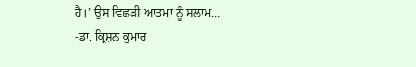ਹੈ।’ ਉਸ ਵਿਛੜੀ ਆਤਮਾ ਨੂੰ ਸਲਾਮ…
-ਡਾ. ਕ੍ਰਿਸ਼ਨ ਕੁਮਾਰ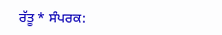ਰੱਤੂ * ਸੰਪਰਕ: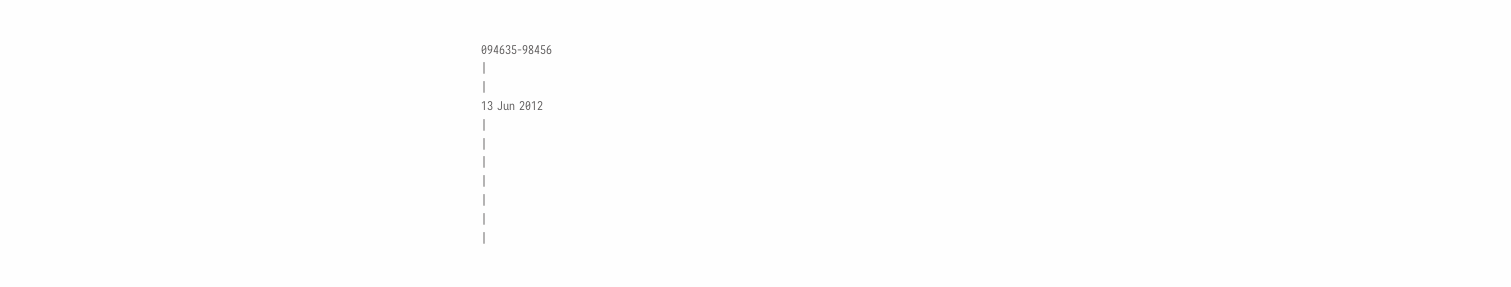094635-98456
|
|
13 Jun 2012
|
|
|
|
|
|
|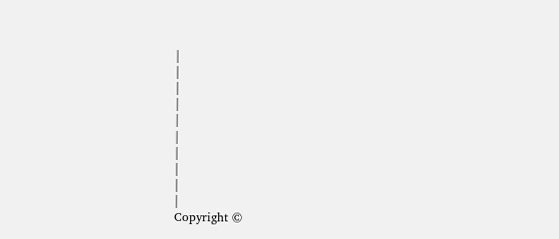|
|
|
|
|
|
|
|
|
|
Copyright ©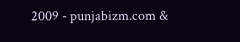2009 - punjabizm.com &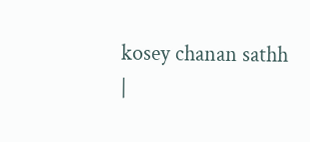kosey chanan sathh
|